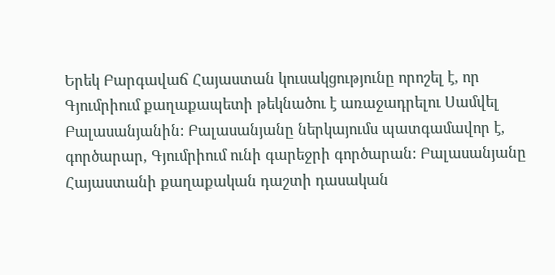Երեկ Բարգավաճ Հայաստան կուսակցությունը որոշել է, որ Գյումրիում քաղաքապետի թեկնածու է առաջադրելու Սամվել Բալասանյանին: Բալասանյանը ներկայումս պատգամավոր է, գործարար, Գյումրիում ունի գարեջրի գործարան: Բալասանյանը Հայաստանի քաղաքական դաշտի դասական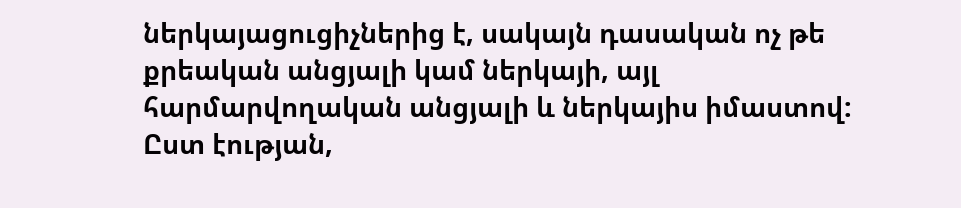ներկայացուցիչներից է, սակայն դասական ոչ թե քրեական անցյալի կամ ներկայի, այլ հարմարվողական անցյալի և ներկայիս իմաստով: Ըստ էության,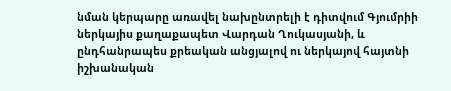նման կերպարը առավել նախընտրելի է դիտվում Գյումրիի ներկայիս քաղաքապետ Վարդան Ղուկասյանի, և ընդհանրապես քրեական անցյալով ու ներկայով հայտնի իշխանական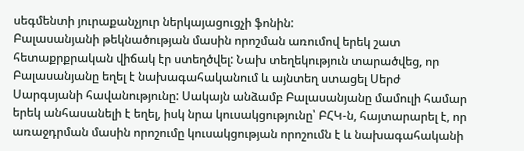սեգմենտի յուրաքանչյուր ներկայացուցչի ֆոնին:
Բալասանյանի թեկնածության մասին որոշման առումով երեկ շատ հետաքրքրական վիճակ էր ստեղծվել: Նախ տեղեկություն տարածվեց, որ Բալասանյանը եղել է նախագահականում և այնտեղ ստացել Սերժ Սարգսյանի հավանությունը: Սակայն անձամբ Բալասանյանը մամուլի համար երեկ անհասանելի է եղել, իսկ նրա կուսակցությունը՝ ԲՀԿ-ն, հայտարարել է, որ առաջդրման մասին որոշումը կուսակցության որոշումն է և նախագահականի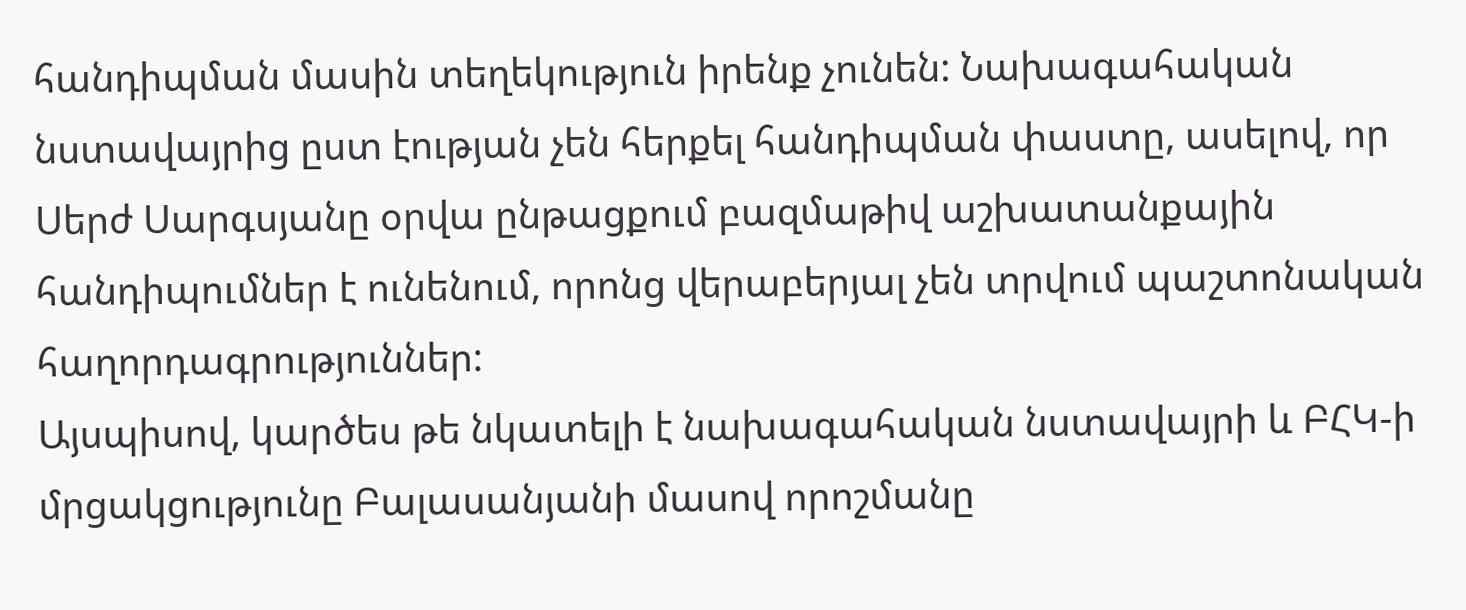հանդիպման մասին տեղեկություն իրենք չունեն: Նախագահական նստավայրից ըստ էության չեն հերքել հանդիպման փաստը, ասելով, որ Սերժ Սարգսյանը օրվա ընթացքում բազմաթիվ աշխատանքային հանդիպումներ է ունենում, որոնց վերաբերյալ չեն տրվում պաշտոնական հաղորդագրություններ:
Այսպիսով, կարծես թե նկատելի է նախագահական նստավայրի և ԲՀԿ-ի մրցակցությունը Բալասանյանի մասով որոշմանը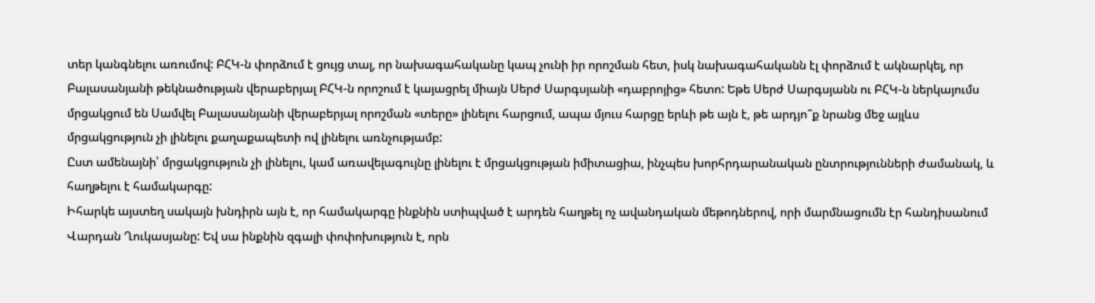տեր կանգնելու առումով: ԲՀԿ-ն փորձում է ցույց տալ, որ նախագահականը կապ չունի իր որոշման հետ, իսկ նախագահականն էլ փորձում է ակնարկել, որ Բալասանյանի թեկնածության վերաբերյալ ԲՀԿ-ն որոշում է կայացրել միայն Սերժ Սարգսյանի «դաբրոյից» հետո: Եթե Սերժ Սարգսյանն ու ԲՀԿ-ն ներկայումս մրցակցում են Սամվել Բալասանյանի վերաբերյալ որոշման «տերը» լինելու հարցում, ապա մյուս հարցը երևի թե այն է, թե արդյո՞ք նրանց մեջ այլևս մրցակցություն չի լինելու քաղաքապետի ով լինելու առնչությամբ:
Ըստ ամենայնի՝ մրցակցություն չի լինելու, կամ առավելագույնը լինելու է մրցակցության իմիտացիա, ինչպես խորհրդարանական ընտրությունների ժամանակ, և հաղթելու է համակարգը:
Իհարկե այստեղ սակայն խնդիրն այն է, որ համակարգը ինքնին ստիպված է արդեն հաղթել ոչ ավանդական մեթոդներով, որի մարմնացումն էր հանդիսանում Վարդան Ղուկասյանը: Եվ սա ինքնին զգալի փոփոխություն է, որն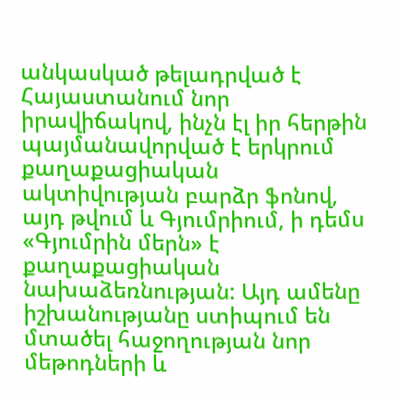անկասկած թելադրված է Հայաստանում նոր իրավիճակով, ինչն էլ իր հերթին պայմանավորված է երկրում քաղաքացիական ակտիվության բարձր ֆոնով, այդ թվում և Գյումրիում, ի դեմս «Գյումրին մերն» է քաղաքացիական նախաձեռնության: Այդ ամենը իշխանությանը ստիպում են մտածել հաջողության նոր մեթոդների և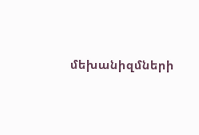մեխանիզմների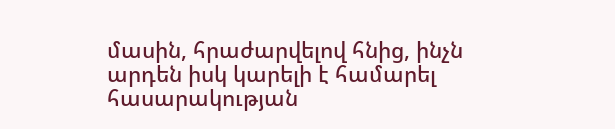մասին, հրաժարվելով հնից, ինչն արդեն իսկ կարելի է համարել հասարակության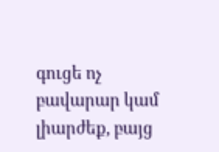գուցե ոչ բավարար կամ լիարժեք, բայց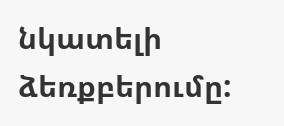նկատելի ձեռքբերումը: